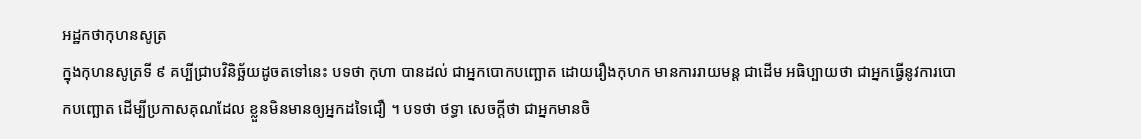អដ្ឋកថាកុហនសូត្រ
ក្នុងកុហនសូត្រទី ៩ គប្បីជ្រាបវិនិច្ឆ័យដូចតទៅនេះ បទថា កុហា បានដល់ ជាអ្នកបោកបញ្ឆោត ដោយរឿងកុហក មានការរាយមន្ត ជាដើម អធិប្បាយថា ជាអ្នកធ្វើនូវការបោកបញ្ឆោត ដើម្បីប្រកាសគុណដែល ខ្លួនមិនមានឲ្យអ្នកដទៃជឿ ។ បទថា ថទ្ធា សេចក្តីថា ជាអ្នកមានចិ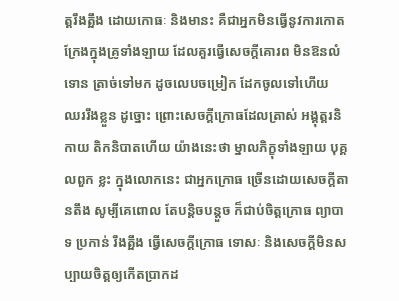ត្តរឹងត្អឹង ដោយកោធៈ និងមានះ គឺជាអ្នកមិនធ្វើនូវការកោតក្រែងក្នុងគ្រូទាំងឡាយ ដែលគួរធ្វើសេចក្តីគោរព មិនឱនលំទោន ត្រាច់ទៅមក ដូចលេបចម្រៀក ដែកចូលទៅហើយ ឈររឹងខ្លួន ដូច្នោះ ព្រោះសេចក្តីក្រោធដែលត្រាស់ អង្គុត្តរនិកាយ តិកនិបាតហើយ យ៉ាងនេះថា ម្នាលភិក្ខុទាំងឡាយ បុគ្គលពួក ខ្លះ ក្នុងលោកនេះ ជាអ្នកក្រោធ ច្រើនដោយសេចក្តីតានតឹង សូម្បីគេពោល តែបន្តិចបន្តួច ក៏ជាប់ចិត្តក្រោធ ព្យាបាទ ប្រកាន់ រឹងត្អឹង ធ្វើសេចក្តីក្រោធ ទោសៈ និងសេចក្តីមិនសប្បាយចិត្តឲ្យកើតប្រាកដ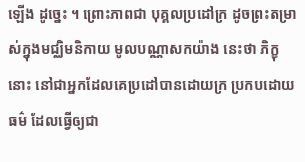ឡើង ដូច្នេះ ។ ព្រោះភាពជា បុគ្គលប្រដៅក្រ ដូចព្រះតម្រាស់ក្នុងមជ្ឈិមនិកាយ មូលបណ្ណាសកយ៉ាង នេះថា ភិក្ខុនោះ នៅជាអ្នកដែលគេប្រដៅបានដោយក្រ ប្រកបដោយធម៌ ដែលធ្វើឲ្យជា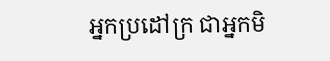អ្នកប្រដៅក្រ ជាអ្នកមិ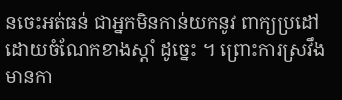នចេះអត់ធន់ ជាអ្នកមិនកាន់យកនូវ ពាក្យប្រដៅដោយចំណែកខាងស្តាំ ដូច្នេះ ។ ព្រោះការស្រវឹង មានកា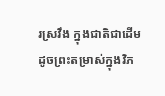រស្រវឹង ក្នុងជាតិជាដើម ដូចព្រះតម្រាស់ក្នុងវិភ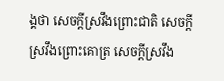ង្គថា សេចក្តីស្រវឹងព្រោះជាតិ សេចក្តី ស្រវឹងព្រោះគោត្រ សេចក្តីស្រវឹង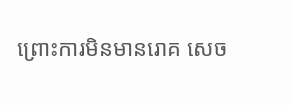ព្រោះការមិនមានរោគ សេច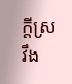ក្តីស្រវឹង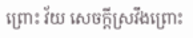ព្រោះ វ័យ សេចក្តីស្រវឹងព្រោះ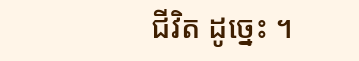ជីវិត ដូច្នេះ ។